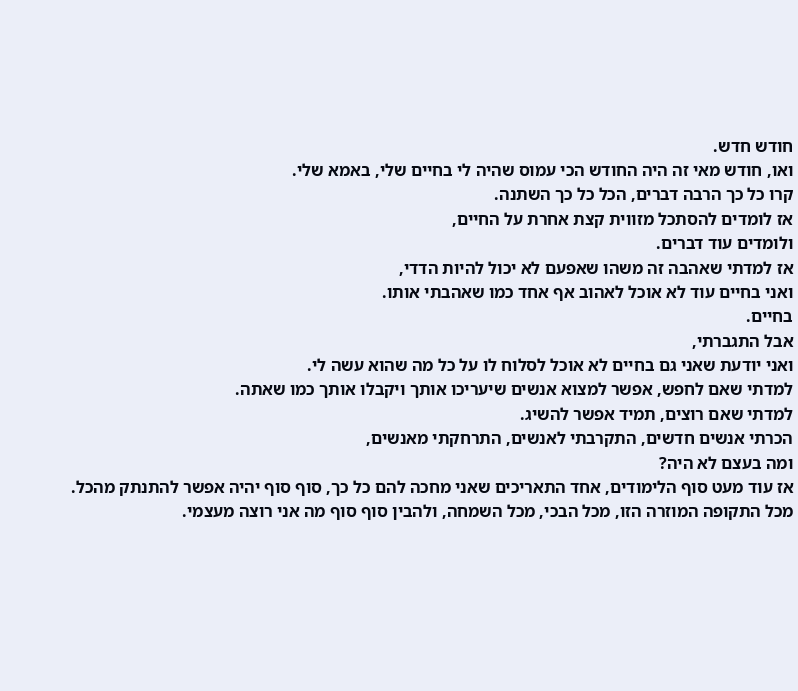חודש חדש.
ואו, חודש מאי זה היה החודש הכי עמוס שהיה לי בחיים שלי, באמא שלי.
קרו כל כך הרבה דברים, הכל כל כך השתנה.
אז לומדים להסתכל מזווית קצת אחרת על החיים,
ולומדים עוד דברים.
אז למדתי שאהבה זה משהו שאפעם לא יכול להיות הדדי,
ואני בחיים עוד לא אוכל לאהוב אף אחד כמו שאהבתי אותו.
בחיים.
אבל התגברתי,
ואני יודעת שאני גם בחיים לא אוכל לסלוח לו על כל מה שהוא עשה לי.
למדתי שאם לחפש, אפשר למצוא אנשים שיעריכו אותך ויקבלו אותך כמו שאתה.
למדתי שאם רוצים, תמיד אפשר להשיג.
הכרתי אנשים חדשים, התקרבתי לאנשים, התרחקתי מאנשים,
ומה בעצם לא היה?
אז עוד מעט סוף הלימודים, אחד התאריכים שאני מחכה להם כל כך, סוף סוף יהיה אפשר להתנתק מהכל.
מכל התקופה המוזרה הזו, מכל הבכי, מכל השמחה, ולהבין סוף סוף מה אני רוצה מעצמי.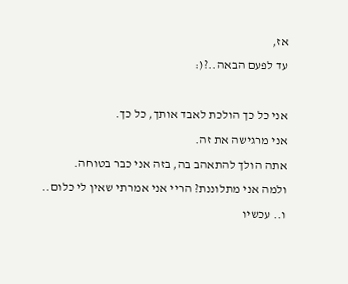אז,
עד לפעם הבאה..?(:

אני כל כך הולכת לאבד אותך, כל כך.
אני מרגישה את זה.
אתה הולך להתאהב בה, בזה אני כבר בטוחה.
ולמה אני מתלוננת? הריי אני אמרתי שאין לי כלום..
ו.. עכשיו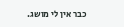כבר אין לי מושג.